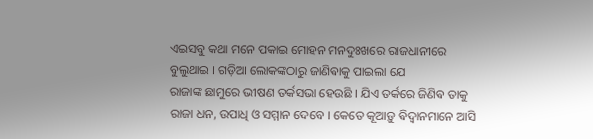ଏଇସବୁ କଥା ମନେ ପକାଇ ମୋହନ ମନଦୁଃଖରେ ରାଜଧାନୀରେ ବୁଲୁଥାଇ । ଗଡ଼ିଆ ଲୋକଙ୍କଠାରୁ ଜାଣିଵାକୁ ପାଇଲା ଯେ
ରାଜାଙ୍କ ଛାମୁରେ ଭୀଷଣ ତର୍କସଭା ହେଉଛି । ଯିଏ ତର୍କରେ ଜିଣିଵ ତାକୁ ରାଜା ଧନ, ଉପାଧି ଓ ସମ୍ମାନ ଦେବେ । କେତେ କୂଆଡ଼ୁ ଵିଦ୍ଵାନମାନେ ଆସି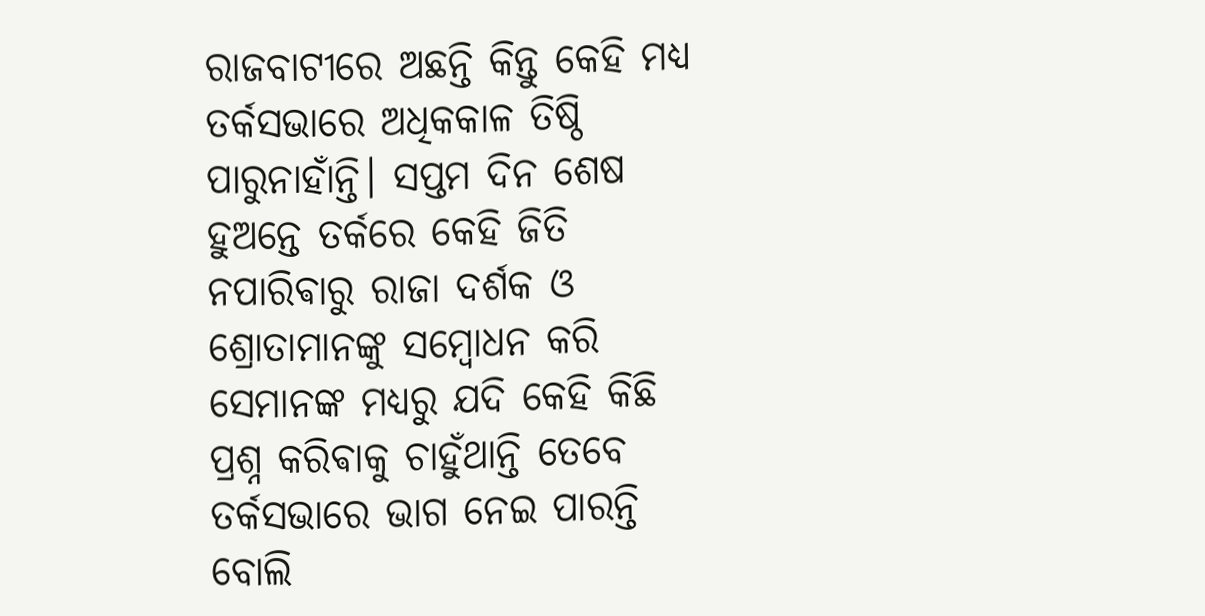ରାଜବାଟୀରେ ଅଛନ୍ତି କିନ୍ତୁ କେହି ମଧ୍ୟ ତର୍କସଭାରେ ଅଧିକକାଳ ତିଷ୍ଠି ପାରୁନାହାଁନ୍ତି। ସପ୍ତମ ଦିନ ଶେଷ ହୁଅନ୍ତେ ତର୍କରେ କେହି ଜିତି ନପାରିଵାରୁ ରାଜା ଦର୍ଶକ ଓ ଶ୍ରୋତାମାନଙ୍କୁ ସମ୍ବୋଧନ କରି ସେମାନଙ୍କ ମଧ୍ୟରୁ ଯଦି କେହି କିଛି ପ୍ରଶ୍ନ କରିଵାକୁ ଚାହୁଁଥାନ୍ତି ତେବେ ତର୍କସଭାରେ ଭାଗ ନେଇ ପାରନ୍ତି ବୋଲି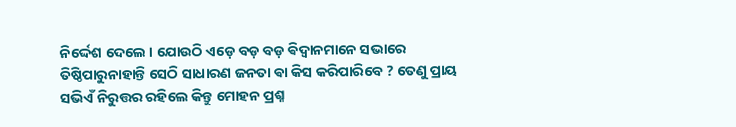ନିର୍ଦ୍ଦେଶ ଦେଲେ । ଯୋଉଠି ଏଡ଼େ ବଡ଼ ବଡ଼ ଵିଦ୍ଵାନମାନେ ସଭାରେ ତିଷ୍ଠିପାରୁନାହାନ୍ତି ସେଠି ସାଧାରଣ ଜନତା ଵା କିସ କରିପାରିବେ ? ତେଣୁ ପ୍ରାୟ ସଭିଏଁ ନିରୁତ୍ତର ରହିଲେ କିନ୍ତୁ ମୋହନ ପ୍ରଶ୍ନ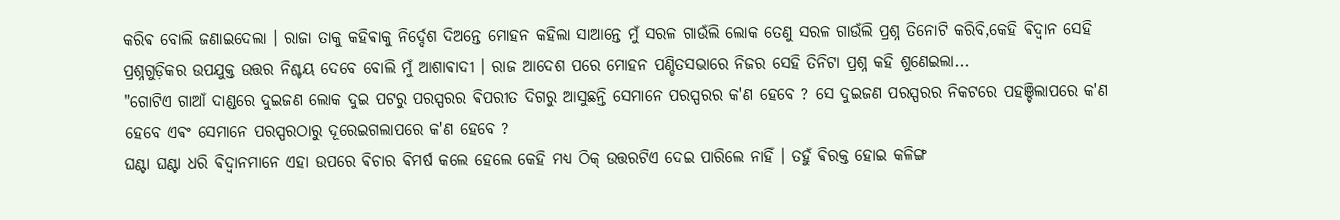କରିଵ ବୋଲି ଜଣାଇଦେଲା । ରାଜା ତାକୁ କହିଵାକୁ ନିର୍ଦ୍ଦେଶ ଦିଅନ୍ତେ ମୋହନ କହିଲା ସାଆନ୍ତେ ମୁଁ ସରଳ ଗାଉଁଲି ଲୋକ ତେଣୁ ସରଳ ଗାଉଁଲି ପ୍ରଶ୍ନ ତିନୋଟି କରିବି,କେହି ଵିଦ୍ଵାନ ସେହି ପ୍ରଶ୍ନଗୁଡ଼ିକର ଉପଯୁକ୍ତ ଉତ୍ତର ନିଶ୍ଚୟ ଦେବେ ବୋଲି ମୁଁ ଆଶାଵାଦୀ । ରାଜ ଆଦେଶ ପରେ ମୋହନ ପଣ୍ଡିତସଭାରେ ନିଜର ସେହି ତିନିଟା ପ୍ରଶ୍ନ କହି ଶୁଣେଇଲା...
"ଗୋଟିଏ ଗାଆଁ ଦାଣ୍ଡରେ ଦୁଇଜଣ ଲୋକ ଦୁଇ ପଟରୁ ପରସ୍ପରର ଵିପରୀତ ଦିଗରୁ ଆସୁଛନ୍ତି ସେମାନେ ପରସ୍ପରର କ'ଣ ହେବେ ? ସେ ଦୁଇଜଣ ପରସ୍ପରର ନିକଟରେ ପହଞ୍ଚିଲାପରେ କ'ଣ ହେବେ ଏଵଂ ସେମାନେ ପରସ୍ପରଠାରୁ ଦୂରେଇଗଲାପରେ କ'ଣ ହେବେ ?
ଘଣ୍ଟା ଘଣ୍ଟା ଧରି ଵିଦ୍ଵାନମାନେ ଏହା ଉପରେ ଵିଚାର ଵିମର୍ଷ କଲେ ହେଲେ କେହି ମଧ୍ୟ ଠିକ୍ ଉତ୍ତରଟିଏ ଦେଇ ପାରିଲେ ନାହିଁ । ତହୁଁ ଵିରକ୍ତ ହୋଇ କଳିଙ୍ଗ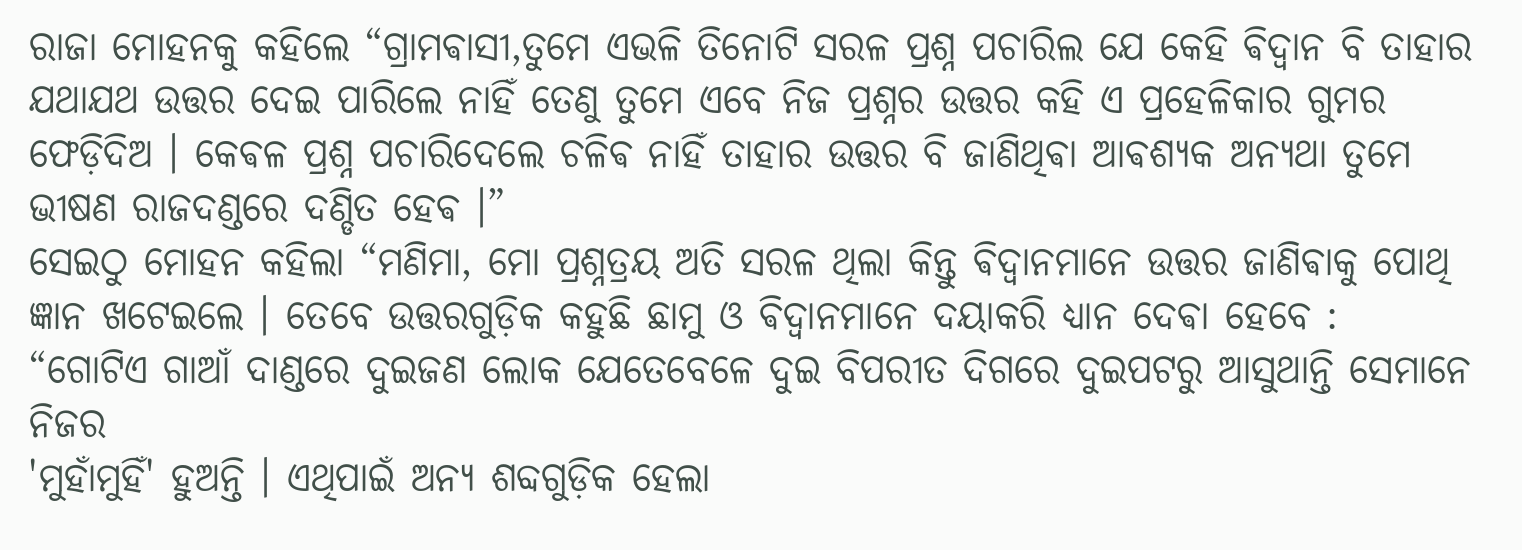ରାଜା ମୋହନକୁ କହିଲେ “ଗ୍ରାମଵାସୀ,ତୁମେ ଏଭଳି ତିନୋଟି ସରଳ ପ୍ରଶ୍ନ ପଚାରିଲ ଯେ କେହି ଵିଦ୍ଵାନ ବି ତାହାର ଯଥାଯଥ ଉତ୍ତର ଦେଇ ପାରିଲେ ନାହିଁ ତେଣୁ ତୁମେ ଏବେ ନିଜ ପ୍ରଶ୍ନର ଉତ୍ତର କହି ଏ ପ୍ରହେଳିକାର ଗୁମର ଫେଡ଼ିଦିଅ । କେଵଳ ପ୍ରଶ୍ନ ପଚାରିଦେଲେ ଚଳିଵ ନାହିଁ ତାହାର ଉତ୍ତର ବି ଜାଣିଥିଵା ଆଵଶ୍ୟକ ଅନ୍ୟଥା ତୁମେ ଭୀଷଣ ରାଜଦଣ୍ଡରେ ଦଣ୍ଡିତ ହେଵ ।”
ସେଇଠୁ ମୋହନ କହିଲା “ମଣିମା, ମୋ ପ୍ରଶ୍ନତ୍ରୟ ଅତି ସରଳ ଥିଲା କିନ୍ତୁ ଵିଦ୍ଵାନମାନେ ଉତ୍ତର ଜାଣିଵାକୁ ପୋଥି ଜ୍ଞାନ ଖଟେଇଲେ । ତେବେ ଉତ୍ତରଗୁଡ଼ିକ କହୁଛି ଛାମୁ ଓ ଵିଦ୍ଵାନମାନେ ଦୟାକରି ଧ୍ୟାନ ଦେଵା ହେବେ :
“ଗୋଟିଏ ଗାଆଁ ଦାଣ୍ଡରେ ଦୁଇଜଣ ଲୋକ ଯେତେବେଳେ ଦୁଇ ବିପରୀତ ଦିଗରେ ଦୁଇପଟରୁ ଆସୁଥାନ୍ତି ସେମାନେ ନିଜର
'ମୁହାଁମୁହିଁ' ହୁଅନ୍ତି । ଏଥିପାଇଁ ଅନ୍ୟ ଶବ୍ଦଗୁଡ଼ିକ ହେଲା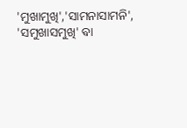'ମୁଖାମୁଖି','ସାମନାସାମନି',
'ସମୁଖାସମୁଖି' ଵା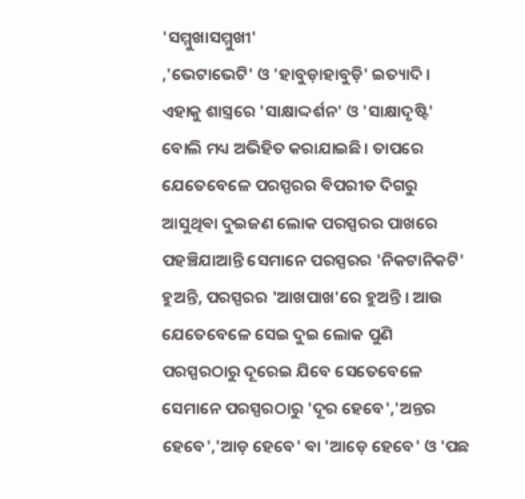'ସମ୍ମୁଖାସମ୍ମୁଖୀ'
,'ଭେଟାଭେଟି' ଓ 'ହାବୁଡ଼ାହାବୁଡ଼ି' ଇତ୍ୟାଦି । ଏହାକୁ ଶାସ୍ତ୍ରରେ 'ସାକ୍ଷାଦ୍ଦର୍ଶନ' ଓ 'ସାକ୍ଷାଦୃଷ୍ଟି' ବୋଲି ମଧ୍ୟ ଅଭିହିତ କରାଯାଇଛି। ତାପରେ ଯେତେବେଳେ ପରସ୍ପରର ଵିପରୀତ ଦିଗରୁ ଆସୁଥିଵା ଦୁଇଜଣ ଲୋକ ପରସ୍ପରର ପାଖରେ ପହଞ୍ଚିଯାଆନ୍ତି ସେମାନେ ପରସ୍ପରର 'ନିକଟାନିକଟି' ହୁଅନ୍ତି, ପରସ୍ପରର 'ଆଖପାଖ'ରେ ହୁଅନ୍ତି । ଆଉ ଯେତେବେଳେ ସେଇ ଦୁଇ ଲୋକ ପୁଣି ପରସ୍ପରଠାରୁ ଦୂରେଇ ଯିବେ ସେତେବେଳେ ସେମାନେ ପରସ୍ପରଠାରୁ 'ଦୂର ହେବେ','ଅନ୍ତର ହେବେ','ଆଡ଼ ହେବେ' ଵା 'ଆଡ଼େ ହେବେ' ଓ 'ପଛ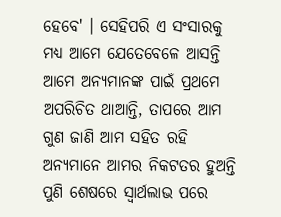ହେବେ' । ସେହିପରି ଏ ସଂସାରକୁ ମଧ୍ୟ ଆମେ ଯେତେବେଳେ ଆସନ୍ତି ଆମେ ଅନ୍ୟମାନଙ୍କ ପାଇଁ ପ୍ରଥମେ ଅପରିଚିତ ଥାଆନ୍ତି, ତାପରେ ଆମ ଗୁଣ ଜାଣି ଆମ ସହିତ ରହି ଅନ୍ୟମାନେ ଆମର ନିକଟତର ହୁଅନ୍ତି ପୁଣି ଶେଷରେ ସ୍ଵାର୍ଥଲାଭ ପରେ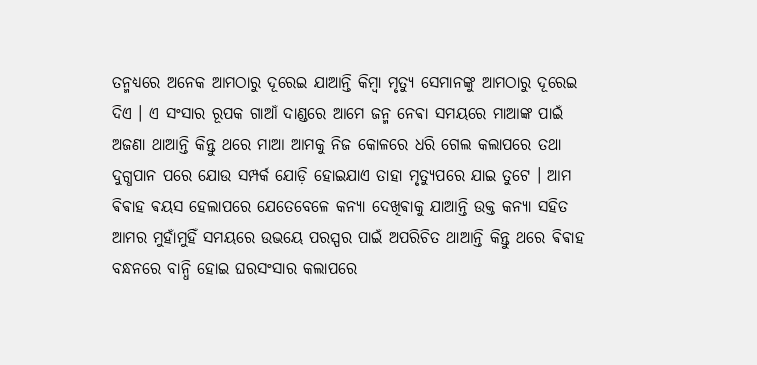ତନ୍ମଧ୍ୟରେ ଅନେକ ଆମଠାରୁ ଦୂରେଇ ଯାଆନ୍ତି କିମ୍ବା ମୃତ୍ୟୁ ସେମାନଙ୍କୁ ଆମଠାରୁ ଦୂରେଇ ଦିଏ । ଏ ସଂସାର ରୂପକ ଗାଆଁ ଦାଣ୍ଡରେ ଆମେ ଜନ୍ମ ନେଵା ସମୟରେ ମାଆଙ୍କ ପାଇଁ ଅଜଣା ଥାଆନ୍ତି କିନ୍ତୁ ଥରେ ମାଆ ଆମକୁ ନିଜ କୋଳରେ ଧରି ଗେଲ କଲାପରେ ତଥା ଦୁଗ୍ଧପାନ ପରେ ଯୋଉ ସମ୍ପର୍କ ଯୋଡ଼ି ହୋଇଯାଏ ତାହା ମୃତ୍ୟୁପରେ ଯାଇ ତୁଟେ । ଆମ ଵିଵାହ ଵୟସ ହେଲାପରେ ଯେତେବେଳେ କନ୍ୟା ଦେଖିଵାକୁ ଯାଆନ୍ତି ଉକ୍ତ କନ୍ୟା ସହିତ ଆମର ମୁହାଁମୁହିଁ ସମୟରେ ଉଭୟେ ପରସ୍ପର ପାଇଁ ଅପରିଚିତ ଥାଆନ୍ତି କିନ୍ତୁ ଥରେ ଵିଵାହ ବନ୍ଧନରେ ବାନ୍ଧି ହୋଇ ଘରସଂସାର କଲାପରେ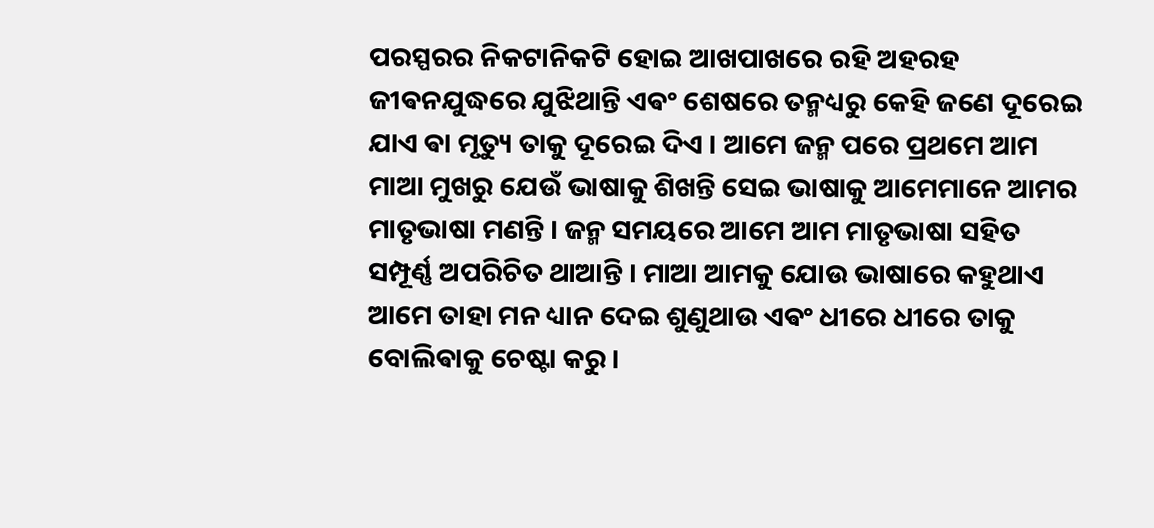ପରସ୍ପରର ନିକଟାନିକଟି ହୋଇ ଆଖପାଖରେ ରହି ଅହରହ ଜୀଵନଯୁଦ୍ଧରେ ଯୁଝିଥାନ୍ତି ଏଵଂ ଶେଷରେ ତନ୍ମଧ୍ୟରୁ କେହି ଜଣେ ଦୂରେଇ ଯାଏ ଵା ମୃତ୍ୟୁ ତାକୁ ଦୂରେଇ ଦିଏ । ଆମେ ଜନ୍ମ ପରେ ପ୍ରଥମେ ଆମ ମାଆ ମୁଖରୁ ଯେଉଁ ଭାଷାକୁ ଶିଖନ୍ତି ସେଇ ଭାଷାକୁ ଆମେମାନେ ଆମର ମାତୃଭାଷା ମଣନ୍ତି । ଜନ୍ମ ସମୟରେ ଆମେ ଆମ ମାତୃଭାଷା ସହିତ ସମ୍ପୂର୍ଣ୍ଣ ଅପରିଚିତ ଥାଆନ୍ତି । ମାଆ ଆମକୁ ଯୋଉ ଭାଷାରେ କହୁଥାଏ ଆମେ ତାହା ମନ ଧ୍ୟାନ ଦେଇ ଶୁଣୁଥାଉ ଏଵଂ ଧୀରେ ଧୀରେ ତାକୁ ବୋଲିଵାକୁ ଚେଷ୍ଟା କରୁ ।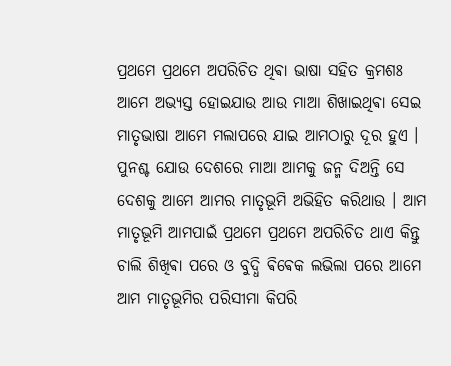ପ୍ରଥମେ ପ୍ରଥମେ ଅପରିଚିତ ଥିଵା ଭାଷା ସହିତ କ୍ରମଶଃ ଆମେ ଅଭ୍ୟସ୍ତ ହୋଇଯାଉ ଆଉ ମାଆ ଶିଖାଇଥିଵା ସେଇ ମାତୃଭାଷା ଆମେ ମଲାପରେ ଯାଇ ଆମଠାରୁ ଦୂର ହୁଏ । ପୁନଶ୍ଚ ଯୋଉ ଦେଶରେ ମାଆ ଆମକୁ ଜନ୍ମ ଦିଅନ୍ତି ସେ ଦେଶକୁ ଆମେ ଆମର ମାତୃଭୂମି ଅଭିହିତ କରିଥାଉ । ଆମ ମାତୃଭୂମି ଆମପାଇଁ ପ୍ରଥମେ ପ୍ରଥମେ ଅପରିଚିତ ଥାଏ କିନ୍ତୁ ଚାଲି ଶିଖିଵା ପରେ ଓ ବୁଦ୍ଧି ଵିଵେକ ଲଭିଲା ପରେ ଆମେ ଆମ ମାତୃଭୂମିର ପରିସୀମା କିପରି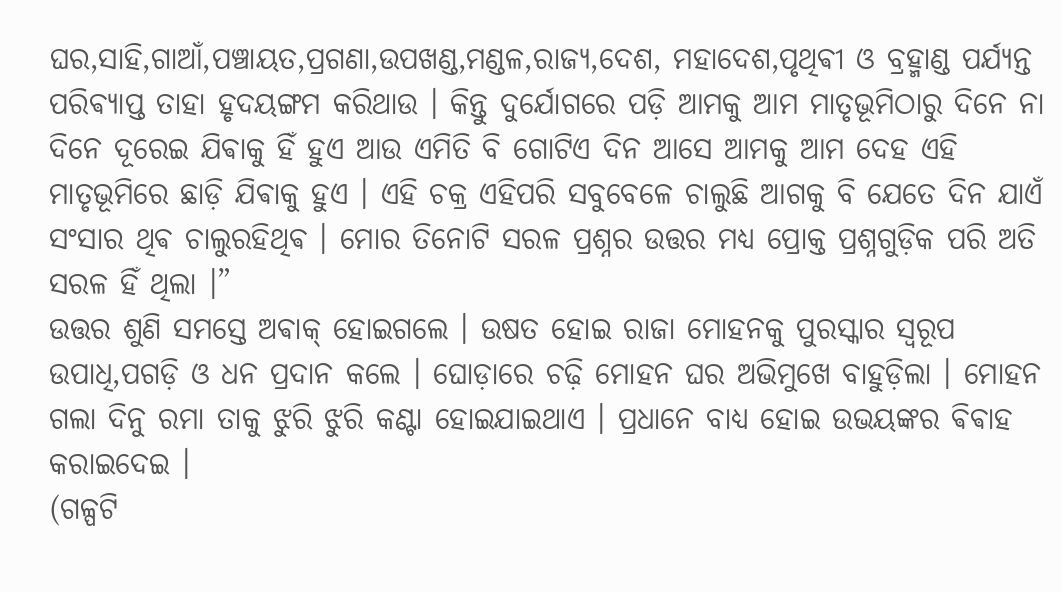ଘର,ସାହି,ଗାଆଁ,ପଞ୍ଚାୟତ,ପ୍ରଗଣା,ଉପଖଣ୍ଡ,ମଣ୍ଡଳ,ରାଜ୍ୟ,ଦେଶ, ମହାଦେଶ,ପୃଥିଵୀ ଓ ବ୍ରହ୍ମାଣ୍ଡ ପର୍ଯ୍ୟନ୍ତ ପରିଵ୍ୟାପ୍ତ ତାହା ହୃଦୟଙ୍ଗମ କରିଥାଉ । କିନ୍ତୁ ଦୁର୍ଯୋଗରେ ପଡ଼ି ଆମକୁ ଆମ ମାତୃଭୂମିଠାରୁ ଦିନେ ନା ଦିନେ ଦୂରେଇ ଯିଵାକୁ ହିଁ ହୁଏ ଆଉ ଏମିତି ବି ଗୋଟିଏ ଦିନ ଆସେ ଆମକୁ ଆମ ଦେହ ଏହି ମାତୃଭୂମିରେ ଛାଡ଼ି ଯିଵାକୁ ହୁଏ । ଏହି ଚକ୍ର ଏହିପରି ସବୁବେଳେ ଚାଲୁଛି ଆଗକୁ ବି ଯେତେ ଦିନ ଯାଏଁ ସଂସାର ଥିଵ ଚାଲୁରହିଥିଵ । ମୋର ତିନୋଟି ସରଳ ପ୍ରଶ୍ନର ଉତ୍ତର ମଧ୍ୟ ପ୍ରୋକ୍ତ ପ୍ରଶ୍ନଗୁଡ଼ିକ ପରି ଅତି ସରଳ ହିଁ ଥିଲା ।”
ଉତ୍ତର ଶୁଣି ସମସ୍ତେ ଅଵାକ୍ ହୋଇଗଲେ । ଉଷତ ହୋଇ ରାଜା ମୋହନକୁ ପୁରସ୍କାର ସ୍ଵରୂପ ଉପାଧି,ପଗଡ଼ି ଓ ଧନ ପ୍ରଦାନ କଲେ । ଘୋଡ଼ାରେ ଚଢ଼ି ମୋହନ ଘର ଅଭିମୁଖେ ବାହୁଡ଼ିଲା । ମୋହନ ଗଲା ଦିନୁ ରମା ତାକୁ ଝୁରି ଝୁରି କଣ୍ଟା ହୋଇଯାଇଥାଏ । ପ୍ରଧାନେ ବାଧ୍ୟ ହୋଇ ଉଭୟଙ୍କର ଵିଵାହ କରାଇଦେଇ ।
(ଗଳ୍ପଟି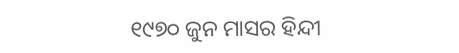୧୯୭୦ ଜୁନ ମାସର ହିନ୍ଦୀ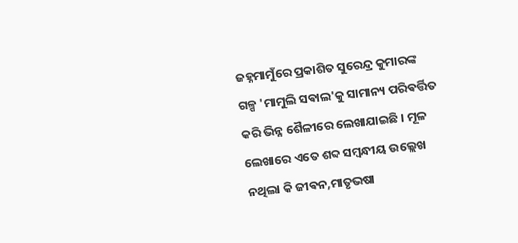ଜହ୍ନମାମୁଁରେ ପ୍ରକାଶିତ ସୁରେନ୍ଦ୍ର କୁମାରଙ୍କ ଗଳ୍ପ 'ମାମୁଲି ସଵାଲ'କୁ ସାମାନ୍ୟ ପରିଵର୍ତ୍ତିତ କରି ଭିନ୍ନ ଶୈଳୀରେ ଲେଖାଯାଇଛି । ମୂଳ ଲେଖାରେ ଏତେ ଶବ୍ଦ ସମ୍ବନ୍ଧୀୟ ଉଲ୍ଲେଖ ନଥିଲା କି ଜୀଵନ,ମାତୃଭଷା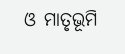ଓ ମାତୃଭୂମି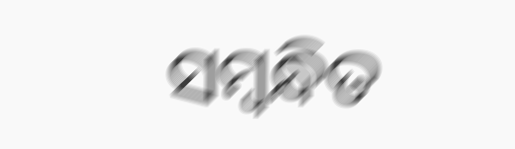ସମ୍ବନ୍ଧିତ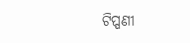ଟିପ୍ପଣୀ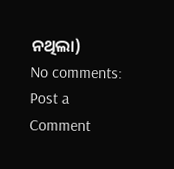ନଥିଲା)
No comments:
Post a Comment